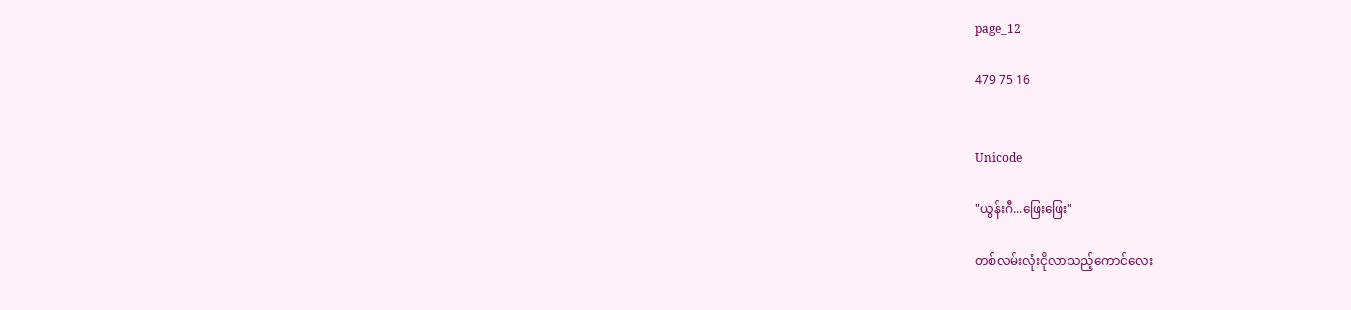page_12

479 75 16


Unicode

"ယွန်းဂီ...ဖြေးဖြေး"

တစ်လမ်းလုံးငိုလာသည့်ကောင်လေး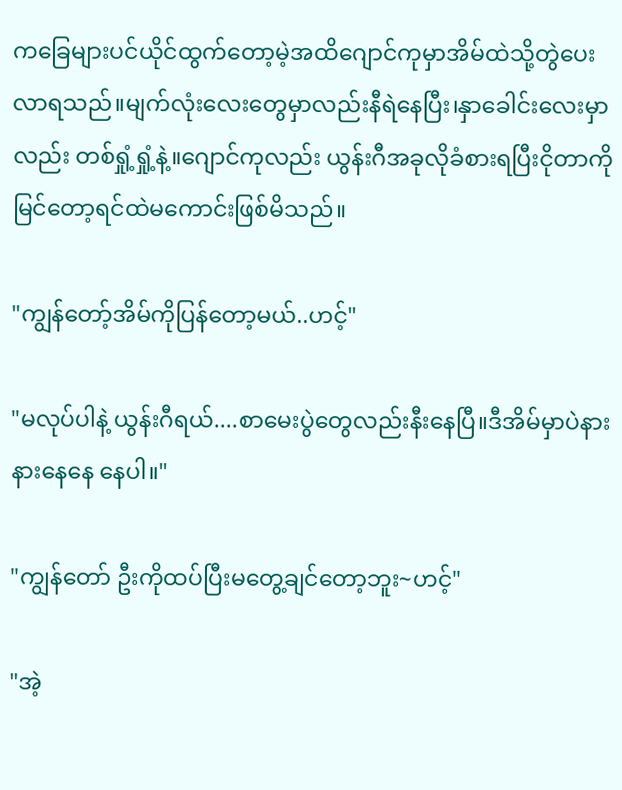ကခြေများပင်ယိုင်ထွက်တော့မဲ့အထိဂျောင်ကုမှာအိမ်ထဲသို့တွဲပေးလာရသည်။မျက်လုံးလေးတွေမှာလည်းနီရဲနေပြီး၊နှာခေါင်းလေးမှာလည်း တစ်ရှုံ့ရှုံ့နဲ့။ဂျောင်ကုလည်း ယွန်းဂီအခုလိုခံစားရပြီးငိုတာကိုမြင်တော့ရင်ထဲမကောင်းဖြစ်မိသည်။

"ကျွန်တော့်အိမ်ကိုပြန်တော့မယ်..ဟင့်"

"မလုပ်ပါနဲ့ ယွန်းဂီရယ်....စာမေးပွဲတွေလည်းနီးနေပြီ။ဒီအိမ်မှာပဲနားနားနေနေ နေပါ။"

"ကျွန်တော် ဦးကိုထပ်ပြီးမတွေ့ချင်တော့ဘူး~ဟင့်"

"အဲ့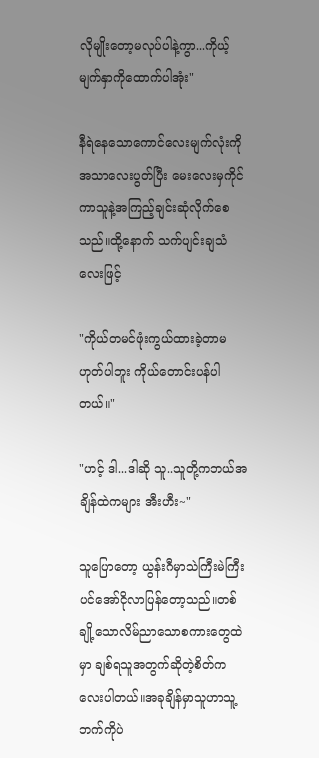လိုမျိုးတော့မလုပ်ပါနဲ့ကွာ...ကိုယ့်မျက်နှာကိုထောက်ပါအုံး"

နီရဲနေသောကောင်လေးမျက်လုံးကိုအသာလေးပွတ်ပြီး မေးလေးမှကိုင်ကာသူနဲ့အကြည့်ချင်းဆုံလိုက်စေသည်။ထို့နောက် သက်ပျင်းချသံလေးဖြင့်

"ကိုယ်တမင်ဖုံးကွယ်ထားခဲ့တာမဟုတ်ပါဘူး ကိုယ်တောင်းပန်ပါတယ်။"

"ဟင့် ဒါ...ဒါဆို သူ..သူတို့ကဘယ်အချိန်ထဲကများ အီးဟီး~"

သူပြောတော့ ယွန်းဂီမှာသဲကြီးမဲကြီးပင်အော်ငိုလာပြန်တော့သည်။တစ်ချို့သောလိမ်ညာသောစကားတွေထဲမှာ ချစ်ရသူအတွက်ဆိုတဲ့စိတ်ကလေးပါတယ်။အခုချိန်မှာသူဟာသူ့ဘက်ကိုပဲ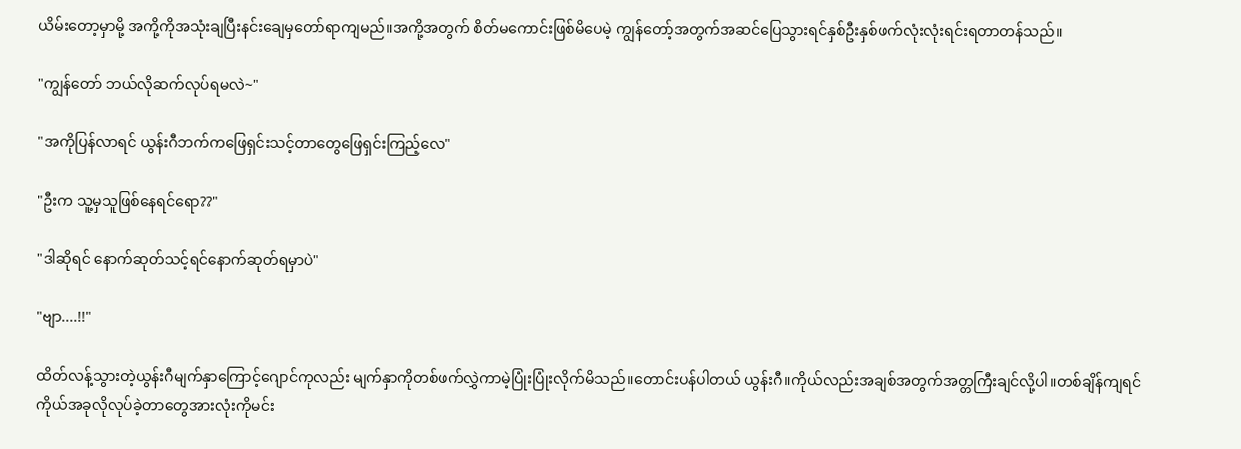ယိမ်းတော့မှာမို့ အကို့ကိုအသုံးချပြီးနင်းချေမှတော်ရာကျမည်။အကို့အတွက် စိတ်မကောင်းဖြစ်မိပေမဲ့ ကျွန်တော့်အတွက်အဆင်ပြေသွားရင်နှစ်ဦးနှစ်ဖက်လုံးလုံးရင်းရတာတန်သည်။

"ကျွန်တော် ဘယ်လိုဆက်လုပ်ရမလဲ~"

"အကိုပြန်လာရင် ယွန်းဂီဘက်ကဖြေရှင်းသင့်တာတွေဖြေရှင်းကြည့်လေ"

"ဦးက သူ့မှသူဖြစ်နေရင်ရော??"

"ဒါဆိုရင် နောက်ဆုတ်သင့်ရင်နောက်ဆုတ်ရမှာပဲ"

"ဗျာ....!!"

ထိတ်လန့်သွားတဲ့ယွန်းဂီမျက်နှာကြောင့်ဂျောင်ကုလည်း မျက်နှာကိုတစ်ဖက်လွှဲကာမဲ့ပြုံးပြုံးလိုက်မိသည်။တောင်းပန်ပါတယ် ယွန်းဂီ။ကိုယ်လည်းအချစ်အတွက်အတ္တကြီးချင်လို့ပါ။တစ်ချိန်ကျရင် ကိုယ်အခုလိုလုပ်ခဲ့တာတွေအားလုံးကိုမင်း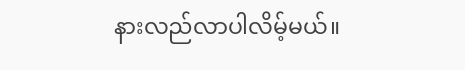နားလည်လာပါလိမ့်မယ်။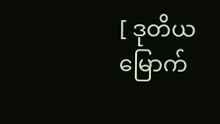[ ဒုတိယမြောက်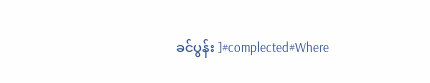ခင်ပွန်း ]#complected#Where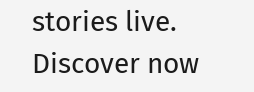stories live. Discover now